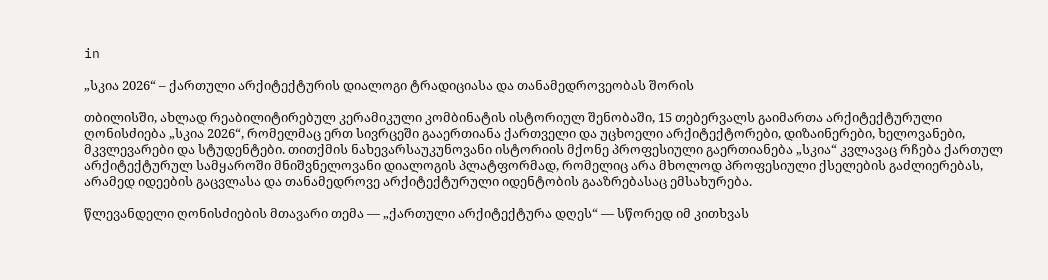in

„სკია 2026“ – ქართული არქიტექტურის დიალოგი ტრადიციასა და თანამედროვეობას შორის

თბილისში, ახლად რეაბილიტირებულ კერამიკული კომბინატის ისტორიულ შენობაში, 15 თებერვალს გაიმართა არქიტექტურული ღონისძიება „სკია 2026“, რომელმაც ერთ სივრცეში გააერთიანა ქართველი და უცხოელი არქიტექტორები, დიზაინერები, ხელოვანები, მკვლევარები და სტუდენტები. თითქმის ნახევარსაუკუნოვანი ისტორიის მქონე პროფესიული გაერთიანება „სკია“ კვლავაც რჩება ქართულ არქიტექტურულ სამყაროში მნიშვნელოვანი დიალოგის პლატფორმად, რომელიც არა მხოლოდ პროფესიული ქსელების გაძლიერებას, არამედ იდეების გაცვლასა და თანამედროვე არქიტექტურული იდენტობის გააზრებასაც ემსახურება.

წლევანდელი ღონისძიების მთავარი თემა — „ქართული არქიტექტურა დღეს“ — სწორედ იმ კითხვას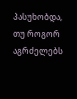პასუხობდა, თუ როგორ აგრძელებს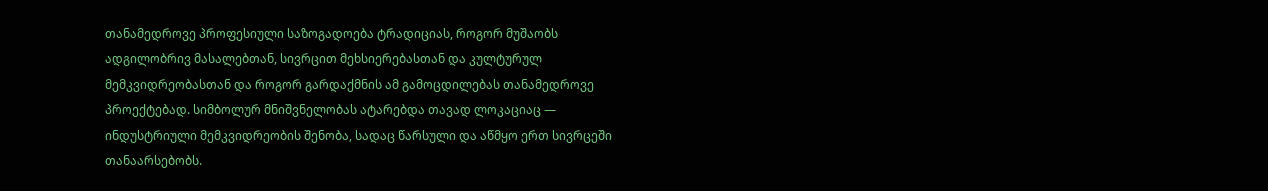თანამედროვე პროფესიული საზოგადოება ტრადიციას, როგორ მუშაობს ადგილობრივ მასალებთან, სივრცით მეხსიერებასთან და კულტურულ მემკვიდრეობასთან და როგორ გარდაქმნის ამ გამოცდილებას თანამედროვე პროექტებად. სიმბოლურ მნიშვნელობას ატარებდა თავად ლოკაციაც — ინდუსტრიული მემკვიდრეობის შენობა, სადაც წარსული და აწმყო ერთ სივრცეში თანაარსებობს.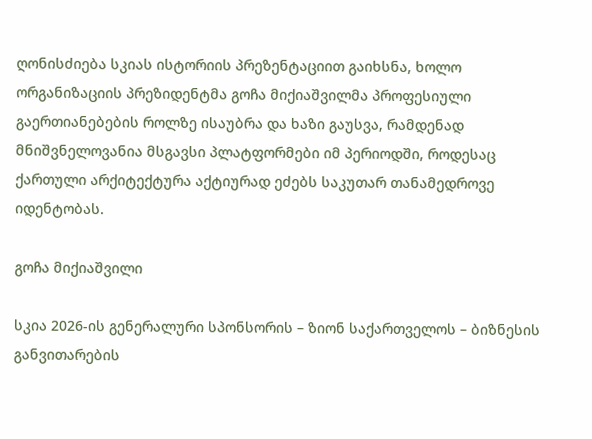ღონისძიება სკიას ისტორიის პრეზენტაციით გაიხსნა, ხოლო ორგანიზაციის პრეზიდენტმა გოჩა მიქიაშვილმა პროფესიული გაერთიანებების როლზე ისაუბრა და ხაზი გაუსვა, რამდენად მნიშვნელოვანია მსგავსი პლატფორმები იმ პერიოდში, როდესაც ქართული არქიტექტურა აქტიურად ეძებს საკუთარ თანამედროვე იდენტობას.

გოჩა მიქიაშვილი

სკია 2026-ის გენერალური სპონსორის – ზიონ საქართველოს – ბიზნესის განვითარების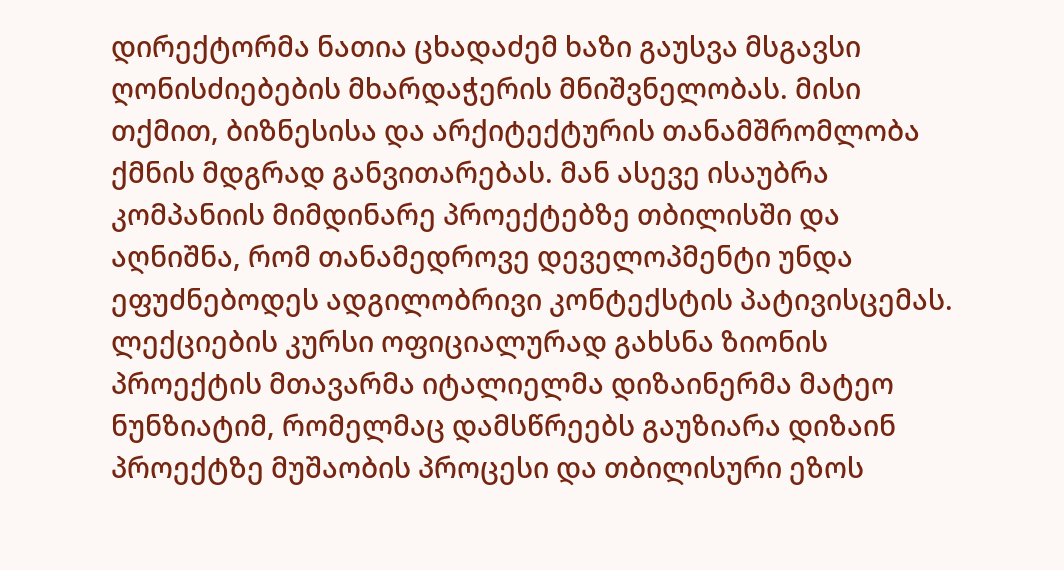დირექტორმა ნათია ცხადაძემ ხაზი გაუსვა მსგავსი ღონისძიებების მხარდაჭერის მნიშვნელობას. მისი თქმით, ბიზნესისა და არქიტექტურის თანამშრომლობა ქმნის მდგრად განვითარებას. მან ასევე ისაუბრა კომპანიის მიმდინარე პროექტებზე თბილისში და აღნიშნა, რომ თანამედროვე დეველოპმენტი უნდა ეფუძნებოდეს ადგილობრივი კონტექსტის პატივისცემას. ლექციების კურსი ოფიციალურად გახსნა ზიონის პროექტის მთავარმა იტალიელმა დიზაინერმა მატეო ნუნზიატიმ, რომელმაც დამსწრეებს გაუზიარა დიზაინ პროექტზე მუშაობის პროცესი და თბილისური ეზოს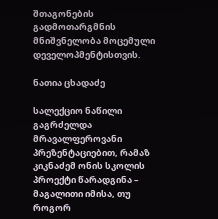შთაგონების გადმოთარგმნის მნიშვნელობა მოცემული დეველოპმენტისთვის.

ნათია ცხადაძე

სალექციო ნაწილი გაგრძელდა მრავალფეროვანი პრეზენტაციებით, რამაზ კიკნაძემ ონის სკოლის პროექტი წარადგინა – მაგალითი იმისა, თუ როგორ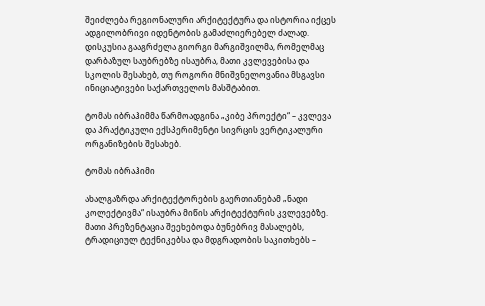შეიძლება რეგიონალური არქიტექტურა და ისტორია იქცეს ადგილობრივი იდენტობის გამაძლიერებელ ძალად. დისკუსია გააგრძელა გიორგი მარგიშვილმა, რომელმაც დარბაზულ საუბრებზე ისაუბრა, მათი კვლევებისა და სკოლის შესახებ, თუ როგორი მნიშვნელოვანია მსგავსი ინიციატივები საქართველოს მასშტაბით.

ტომას იბრაჰიმმა წარმოადგინა „კიბე პროექტი“ – კვლევა და პრაქტიკული ექსპერიმენტი სივრცის ვერტიკალური ორგანიზების შესახებ.

ტომას იბრაჰიმი

ახალგაზრდა არქიტექტორების გაერთიანებამ „ნადი კოლექტივმა“ ისაუბრა მიწის არქიტექტურის კვლევებზე. მათი პრეზენტაცია შეეხებოდა ბუნებრივ მასალებს, ტრადიციულ ტექნიკებსა და მდგრადობის საკითხებს –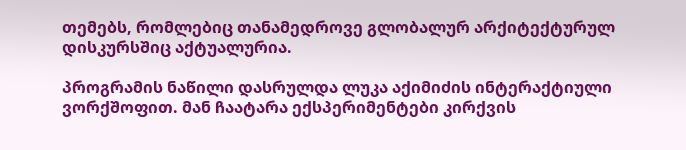თემებს, რომლებიც თანამედროვე გლობალურ არქიტექტურულ დისკურსშიც აქტუალურია.

პროგრამის ნაწილი დასრულდა ლუკა აქიმიძის ინტერაქტიული ვორქშოფით. მან ჩაატარა ექსპერიმენტები კირქვის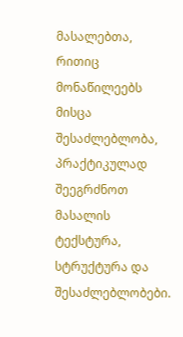მასალებთა, რითიც მონაწილეებს მისცა შესაძლებლობა, პრაქტიკულად შეეგრძნოთ მასალის ტექსტურა, სტრუქტურა და შესაძლებლობები.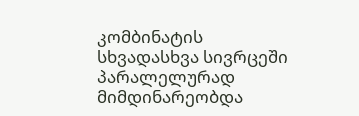კომბინატის სხვადასხვა სივრცეში პარალელურად მიმდინარეობდა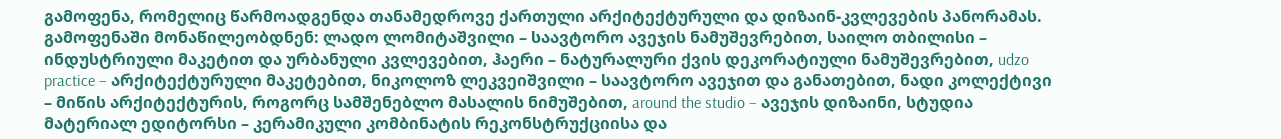გამოფენა, რომელიც წარმოადგენდა თანამედროვე ქართული არქიტექტურული და დიზაინ-კვლევების პანორამას. გამოფენაში მონაწილეობდნენ: ლადო ლომიტაშვილი – საავტორო ავეჯის ნამუშევრებით, საილო თბილისი – ინდუსტრიული მაკეტით და ურბანული კვლევებით, ჰაერი – ნატურალური ქვის დეკორატიული ნამუშევრებით, udzo practice – არქიტექტურული მაკეტებით, ნიკოლოზ ლეკვეიშვილი – საავტორო ავეჯით და განათებით, ნადი კოლექტივი – მიწის არქიტექტურის, როგორც სამშენებლო მასალის ნიმუშებით, around the studio – ავეჯის დიზაინი, სტუდია მატერიალ ედიტორსი – კერამიკული კომბინატის რეკონსტრუქციისა და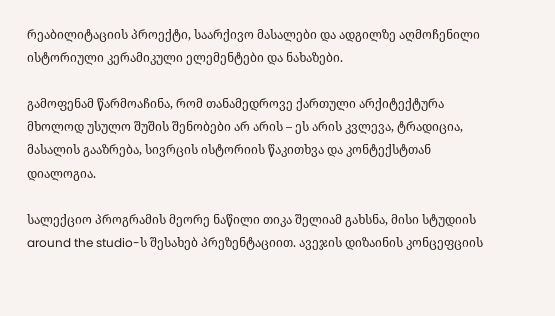რეაბილიტაციის პროექტი, საარქივო მასალები და ადგილზე აღმოჩენილი ისტორიული კერამიკული ელემენტები და ნახაზები.

გამოფენამ წარმოაჩინა, რომ თანამედროვე ქართული არქიტექტურა მხოლოდ უსულო შუშის შენობები არ არის – ეს არის კვლევა, ტრადიცია, მასალის გააზრება, სივრცის ისტორიის წაკითხვა და კონტექსტთან დიალოგია.

სალექციო პროგრამის მეორე ნაწილი თიკა შელიამ გახსნა, მისი სტუდიის around the studio-ს შესახებ პრეზენტაციით. ავეჯის დიზაინის კონცეფციის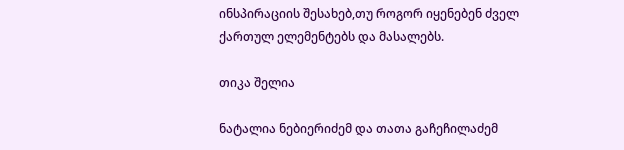ინსპირაციის შესახებ,თუ როგორ იყენებენ ძველ ქართულ ელემენტებს და მასალებს.

თიკა შელია

ნატალია ნებიერიძემ და თათა გაჩეჩილაძემ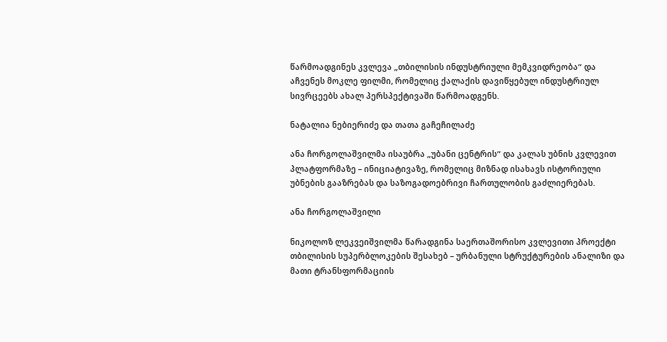წარმოადგინეს კვლევა „თბილისის ინდუსტრიული მემკვიდრეობა“ და აჩვენეს მოკლე ფილმი, რომელიც ქალაქის დავიწყებულ ინდუსტრიულ სივრცეებს ახალ პერსპექტივაში წარმოადგენს.

ნატალია ნებიერიძე და თათა გაჩეჩილაძე

ანა ჩორგოლაშვილმა ისაუბრა „უბანი ცენტრის“ და კალას უბნის კვლევით პლატფორმაზე – ინიციატივაზე, რომელიც მიზნად ისახავს ისტორიული უბნების გააზრებას და საზოგადოებრივი ჩართულობის გაძლიერებას.

ანა ჩორგოლაშვილი

ნიკოლოზ ლეკვეიშვილმა წარადგინა საერთაშორისო კვლევითი პროექტი თბილისის სუპერბლოკების შესახებ – ურბანული სტრუქტურების ანალიზი და მათი ტრანსფორმაციის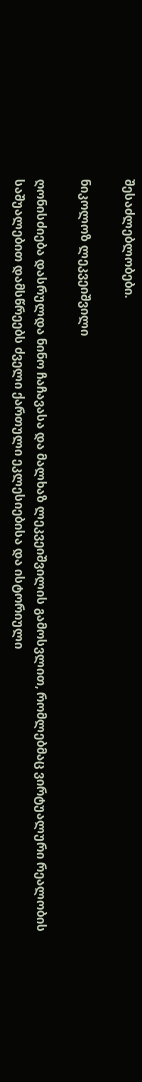შესაძლებლობები.

ნიკოლოზ ლეკვეიშვილი

ღონისძიება დასრულდა ნინო ჩაჩავასა და მალხაზ ლეკვეიშვილის გამოსვლით, რომლებმაც ვირტუალური რეალობის საშუალებით დამსწრეებს ძველი ქართული ეკლესიებისა და ისტორიული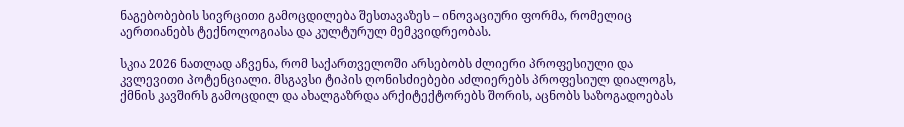ნაგებობების სივრცითი გამოცდილება შესთავაზეს – ინოვაციური ფორმა, რომელიც აერთიანებს ტექნოლოგიასა და კულტურულ მემკვიდრეობას.

სკია 2026 ნათლად აჩვენა, რომ საქართველოში არსებობს ძლიერი პროფესიული და კვლევითი პოტენციალი. მსგავსი ტიპის ღონისძიებები აძლიერებს პროფესიულ დიალოგს, ქმნის კავშირს გამოცდილ და ახალგაზრდა არქიტექტორებს შორის, აცნობს საზოგადოებას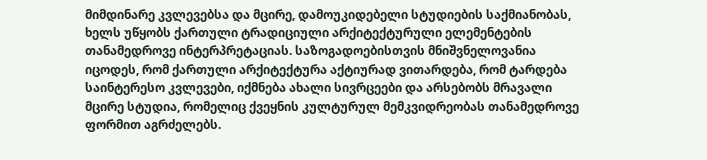მიმდინარე კვლევებსა და მცირე, დამოუკიდებელი სტუდიების საქმიანობას, ხელს უწყობს ქართული ტრადიციული არქიტექტურული ელემენტების თანამედროვე ინტერპრეტაციას. საზოგადოებისთვის მნიშვნელოვანია იცოდეს, რომ ქართული არქიტექტურა აქტიურად ვითარდება, რომ ტარდება საინტერესო კვლევები, იქმნება ახალი სივრცეები და არსებობს მრავალი მცირე სტუდია, რომელიც ქვეყნის კულტურულ მემკვიდრეობას თანამედროვე ფორმით აგრძელებს.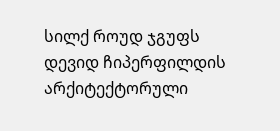სილქ როუდ ჯგუფს დევიდ ჩიპერფილდის არქიტექტორული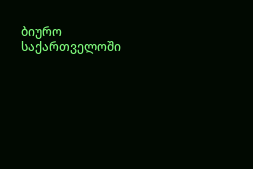ბიურო საქართველოში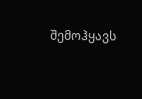შემოჰყავს